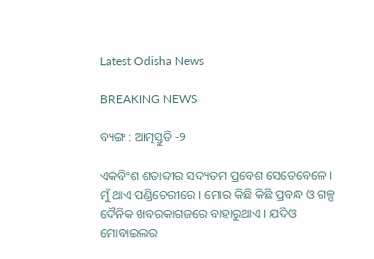Latest Odisha News

BREAKING NEWS

ବ୍ୟଙ୍ଗ : ଆତ୍ମସ୍ତୁତି -୨

ଏକବିଂଶ ଶତାବ୍ଦୀର ସଦ୍ୟତମ ପ୍ରବେଶ ସେତେବେଳେ । ମୁଁ ଥାଏ ପଣ୍ଡିଚେରୀରେ । ମୋର କିଛି କିଛି ପ୍ରବନ୍ଧ ଓ ଗଳ୍ପ ଦୈନିକ ଖବରକାଗଜରେ ବାହାରୁଥାଏ । ଯଦିଓ ମୋବାଇଲର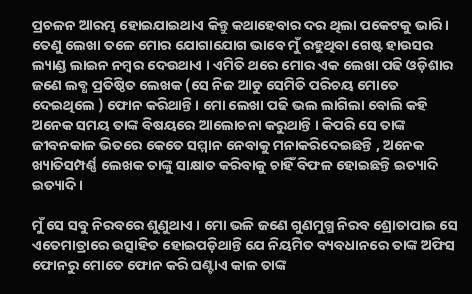ପ୍ରଚଳନ ଆରମ୍ଭ ହୋଇଯାଇଥାଏ କିନ୍ତୁ କଥାହେବାର ଦର ଥିଲା ପକେଟକୁ ଭାରି । ତେଣୁ ଲେଖା ତଳେ ମୋର ଯୋଗାଯୋଗ ଭାବେ ମୁଁ ରହୁଥିବା ଗେଷ୍ଟ ହାଉସର ଲ୍ୟାଣ୍ଡ ଲାଇନ ନମ୍ବର ଦେଉଥାଏ । ଏମିତି ଥରେ ମୋର ଏକ ଲେଖା ପଢି ଓଡ଼ିଶାର ଜଣେ ଲବ୍ଧ ପ୍ରତିଷ୍ଠିତ ଲେଖକ (ସେ ନିଜ ଆଡୁ ସେମିତି ପରିଚୟ ମୋତେ ଦେଇଥିଲେ ) ଫୋନ କରିଥାନ୍ତି । ମୋ ଲେଖା ପଢି ଭଲ ଲାଗିଲା ବୋଲି କହି ଅନେକ ସମୟ ତାଙ୍କ ବିଷୟରେ ଆଲୋଚନା କରୁଥାନ୍ତି । କିପରି ସେ ତାଙ୍କ ଜୀବନକାଳ ଭିତରେ କେତେ ସମ୍ମାନ ନେବାକୁ ମନାକରିଦେଇଛନ୍ତି , ଅନେକ ଖ୍ୟାତିସମ୍ପର୍ଣ୍ଣ ଲେଖକ ତାଙ୍କୁ ସାକ୍ଷାତ କରିବାକୁ ଚାହିଁ ବିଫଳ ହୋଇଛନ୍ତି ଇତ୍ୟାଦି ଇତ୍ୟାଦି ।

ମୁଁ ସେ ସବୁ ନିରବରେ ଶୁଣୁଥାଏ । ମୋ ଭଳି ଜଣେ ଗୁଣମୁଗ୍ଧ ନିରବ ଶ୍ରୋତାପାଇ ସେ ଏତେମାତ୍ରାରେ ଉତ୍ସାହିତ ହୋଇପଡ଼ିଥାନ୍ତି ଯେ ନିୟମିତ ବ୍ୟବଧାନରେ ତାଙ୍କ ଅଫିସ ଫୋନରୁ ମୋତେ ଫୋନ କରି ଘଣ୍ଟାଏ କାଳ ତାଙ୍କ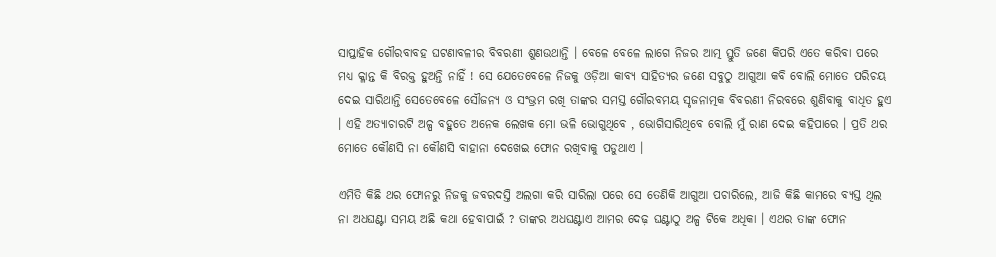ସାପ୍ତାହିକ ଗୌରବାବହ ଘଟଣାବଳୀର ବିବରଣୀ ଶୁଣଉଥାନ୍ତି । ବେଳେ ବେଳେ ଲାଗେ ନିଜର ଆତ୍ମ ସ୍ତୁତି ଜଣେ କିପରି ଏତେ କରିବା ପରେ ମଧ୍ୟ କ୍ଳାନ୍ତ କି ବିରକ୍ତ ହୁଅନ୍ତି ନାହିଁ ! ସେ ଯେତେବେଳେ ନିଜକୁ ଓଡ଼ିଆ କାବ୍ୟ ସାହିତ୍ୟର ଜଣେ ସବୁଠୁ ଆଗୁଆ କବି ବୋଲି ମୋତେ ପରିଚୟ ଦେଇ ସାରିଥାନ୍ତି ସେତେବେଳେ ସୌଜନ୍ୟ ଓ ସଂଭ୍ରମ ରଖି ତାଙ୍କର ସମସ୍ତ ଗୌରବମୟ ସୃଜନାତ୍ମକ ବିବରଣୀ ନିରବରେ ଶୁଣିବାକୁ ବାଧିତ ହୁଏ । ଏହି ଅତ୍ୟାଚାରଟି ଅଳ୍ପ ବହୁତେ ଅନେକ ଲେଖକ ମୋ ଭଳି ଭୋଗୁଥିବେ , ଭୋଗିସାରିଥିବେ ବୋଲି ମୁଁ ରାଣ ଦେଇ କହିପାରେ । ପ୍ରତି ଥର ମୋତେ କୌଣସି ନା କୌଣସି ବାହାନା ଦେଖେଇ ଫୋନ ରଖିବାକୁ ପଡୁଥାଏ ।

ଏମିତି କିଛି ଥର ଫୋନରୁ ନିଜକୁ ଜବରଦସ୍ତି ଅଲଗା କରି ସାରିଲା ପରେ ସେ ତେଣିକି ଆଗୁଆ ପଚାରିଲେ, ଆଜି କିଛି କାମରେ ବ୍ୟସ୍ତ ଥିଲ ନା ଅଧଘଣ୍ଟା ସମୟ ଅଛି କଥା ହେବାପାଇଁ ? ତାଙ୍କର ଅଧଘଣ୍ଟାଏ ଆମର ଦେଢ଼ ଘଣ୍ଟାଠୁ ଅଳ୍ପ ଟିକେ ଅଧିକା । ଏଥର ତାଙ୍କ ଫୋନ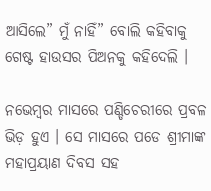ଆସିଲେ” ମୁଁ ନାହିଁ” ବୋଲି କହିବାକୁ ଗେଷ୍ଟ ହାଉସର ପିଅନକୁ କହିଦେଲି ।

ନଭେମ୍ବର ମାସରେ ପଣ୍ଡିଚେରୀରେ ପ୍ରବଳ ଭିଡ଼ ହୁଏ । ସେ ମାସରେ ପଡେ ଶ୍ରୀମାଙ୍କ ମହାପ୍ରୟାଣ ଦିବସ ସହ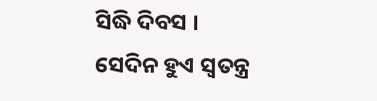ସିଦ୍ଧି ଦିବସ । ସେଦିନ ହୁଏ ସ୍ୱତନ୍ତ୍ର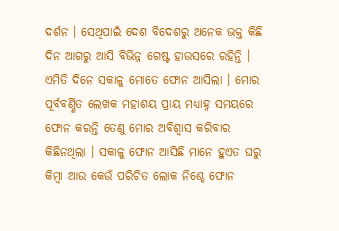ଦର୍ଶନ । ସେଥିପାଇଁ ଦେଶ ବିଦେଶରୁ ଅନେକ ଭକ୍ତ କିଛି ଦିନ ଆଗରୁ ଆସି ବିଭିନ୍ନ ଗେଷ୍ଟ ହାଉସରେ ରହିନ୍ତି । ଏମିତି ଦିନେ ସକାଳୁ ମୋତେ ଫୋନ ଆସିଲା । ମୋର ପୂର୍ବବର୍ଣ୍ଣିତ ଲେଖକ ମହାଶୟ ପ୍ରାୟ ମଧ୍ୟାହ୍ନ ସମୟରେ ଫୋନ କରନ୍ତି ତେଣୁ ମୋର ଅବିଶ୍ୱାସ କରିବାର କିଛିନଥିଲା । ସକାଳୁ ଫୋନ ଆସିଛି ମାନେ ହୁଏତ ଘରୁ କିମ୍ବା ଆଉ କେଉଁ ପରିଚିତ ଲୋକ ନିଶ୍ଚେ ଫୋନ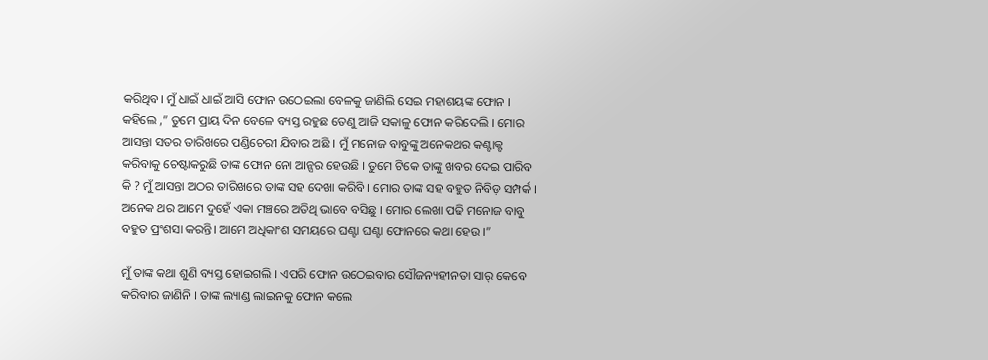କରିଥିବ। ମୁଁ ଧାଇଁ ଧାଇଁ ଆସି ଫୋନ ଉଠେଇଲା ବେଳକୁ ଜାଣିଲି ସେଇ ମହାଶୟଙ୍କ ଫୋନ । କହିଲେ ,” ତୁମେ ପ୍ରାୟ ଦିନ ବେଳେ ବ୍ୟସ୍ତ ରହୁଛ ତେଣୁ ଆଜି ସକାଳୁ ଫୋନ କରିଦେଲି । ମୋର ଆସନ୍ତା ସତର ତାରିଖରେ ପଣ୍ଡିଚେରୀ ଯିବାର ଅଛି । ମୁଁ ମନୋଜ ବାବୁଙ୍କୁ ଅନେକଥର କଣ୍ଟାକ୍ଟ କରିବାକୁ ଚେଷ୍ଟାକରୁଛି ତାଙ୍କ ଫୋନ ନୋ ଆନ୍ସର ହେଉଛି । ତୁମେ ଟିକେ ତାଙ୍କୁ ଖବର ଦେଇ ପାରିବ କି ? ମୁଁ ଆସନ୍ତା ଅଠର ତାରିଖରେ ତାଙ୍କ ସହ ଦେଖା କରିବି । ମୋର ତାଙ୍କ ସହ ବହୁତ ନିବିଡ଼ ସମ୍ପର୍କ । ଅନେକ ଥର ଆମେ ଦୁହେଁ ଏକା ମଞ୍ଚରେ ଅତିଥି ଭାବେ ବସିଛୁ । ମୋର ଲେଖା ପଢି ମନୋଜ ବାବୁ ବହୁତ ପ୍ରଂଶସା କରନ୍ତି। ଆମେ ଅଧିକାଂଶ ସମୟରେ ଘଣ୍ଟା ଘଣ୍ଟା ଫୋନରେ କଥା ହେଉ ।”

ମୁଁ ତାଙ୍କ କଥା ଶୁଣି ବ୍ୟସ୍ତ ହୋଇଗଲି । ଏପରି ଫୋନ ଉଠେଇବାର ସୌଜନ୍ୟହୀନତା ସାର୍ କେବେ କରିବାର ଜାଣିନି । ତାଙ୍କ ଲ୍ୟାଣ୍ଡ ଲାଇନକୁ ଫୋନ କଲେ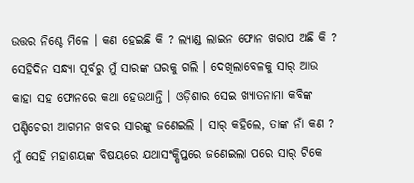ଉତ୍ତର ନିଶ୍ଚେ ମିଳେ । କଣ ହେଇଛି କି ? ଲ୍ୟାଣ୍ଡ ଲାଇନ ଫୋନ ଖରାପ ଅଛି କି ? ସେହିଦିନ ସନ୍ଧ୍ୟା ପୂର୍ବରୁ ମୁଁ ସାରଙ୍କ ଘରକୁ ଗଲି । ଦେଖିଲାବେଳକୁ ସାର୍ ଆଉ କାହା ସହ ଫୋନରେ କଥା ହେଉଥାନ୍ତି । ଓଡ଼ିଶାର ସେଇ ଖ୍ୟାତନାମା କବିଙ୍କ ପଣ୍ଡିଚେରୀ ଆଗମନ ଖବର ସାରଙ୍କୁ ଜଣେଇଲି । ସାର୍ କହିଲେ, ତାଙ୍କ ନାଁ କଣ ? ମୁଁ ସେହି ମହାଶୟଙ୍କ ବିଷୟରେ ଯଥାସଂକ୍ଷିପ୍ତରେ ଜଣେଇଲା ପରେ ସାର୍ ଟିକେ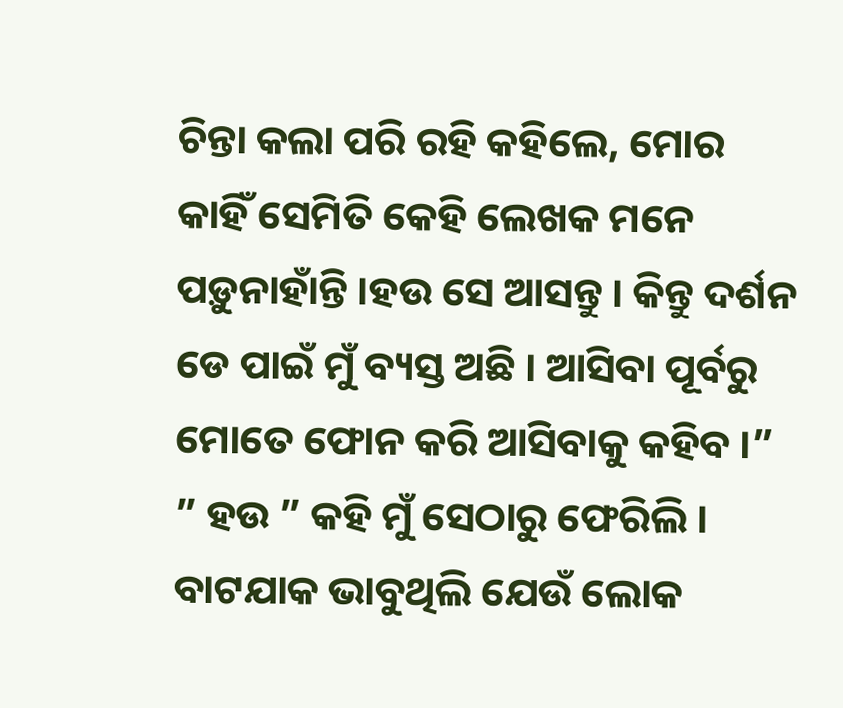ଚିନ୍ତା କଲା ପରି ରହି କହିଲେ, ମୋର କାହିଁ ସେମିତି କେହି ଲେଖକ ମନେ ପଡ଼ୁନାହାଁନ୍ତି ।ହଉ ସେ ଆସନ୍ତୁ । କିନ୍ତୁ ଦର୍ଶନ ଡେ ପାଇଁ ମୁଁ ବ୍ୟସ୍ତ ଅଛି । ଆସିବା ପୂର୍ବରୁ ମୋତେ ଫୋନ କରି ଆସିବାକୁ କହିବ ।” ” ହଉ ” କହି ମୁଁ ସେଠାରୁ ଫେରିଲି । ବାଟଯାକ ଭାବୁଥିଲି ଯେଉଁ ଲୋକ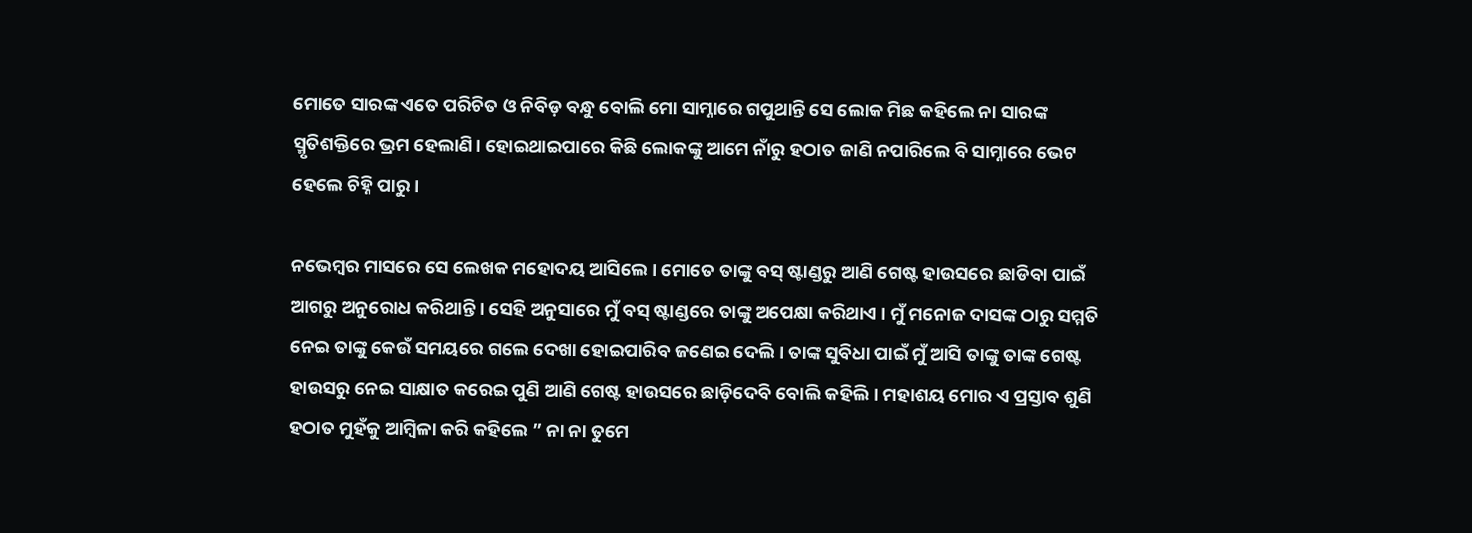ମୋତେ ସାରଙ୍କ ଏତେ ପରିଚିତ ଓ ନିବିଡ଼ ବନ୍ଧୁ ବୋଲି ମୋ ସାମ୍ନାରେ ଗପୁଥାନ୍ତି ସେ ଲୋକ ମିଛ କହିଲେ ନା ସାରଙ୍କ ସ୍ମୃତିଶକ୍ତିରେ ଭ୍ରମ ହେଲାଣି। ହୋଇଥାଇପାରେ କିଛି ଲୋକଙ୍କୁ ଆମେ ନାଁରୁ ହଠାତ ଜାଣି ନପାରିଲେ ବି ସାମ୍ନାରେ ଭେଟ ହେଲେ ଚିହ୍ନି ପାରୁ ।

ନଭେମ୍ବର ମାସରେ ସେ ଲେଖକ ମହୋଦୟ ଆସିଲେ । ମୋତେ ତାଙ୍କୁ ବସ୍ ଷ୍ଟାଣ୍ଡରୁ ଆଣି ଗେଷ୍ଟ ହାଉସରେ ଛାଡିବା ପାଇଁ ଆଗରୁ ଅନୁରୋଧ କରିଥାନ୍ତି । ସେହି ଅନୁସାରେ ମୁଁ ବସ୍ ଷ୍ଟାଣ୍ଡରେ ତାଙ୍କୁ ଅପେକ୍ଷା କରିଥାଏ । ମୁଁ ମନୋଜ ଦାସଙ୍କ ଠାରୁ ସମ୍ମତି ନେଇ ତାଙ୍କୁ କେଉଁ ସମୟରେ ଗଲେ ଦେଖା ହୋଇପାରିବ ଜଣେଇ ଦେଲି । ତାଙ୍କ ସୁବିଧା ପାଇଁ ମୁଁ ଆସି ତାଙ୍କୁ ତାଙ୍କ ଗେଷ୍ଟ ହାଉସରୁ ନେଇ ସାକ୍ଷାତ କରେଇ ପୁଣି ଆଣି ଗେଷ୍ଟ ହାଉସରେ ଛାଡ଼ିଦେବି ବୋଲି କହିଲି । ମହାଶୟ ମୋର ଏ ପ୍ରସ୍ତାବ ଶୁଣି ହଠାତ ମୁହଁକୁ ଆମ୍ବିଳା କରି କହିଲେ ” ନା ନା ତୁମେ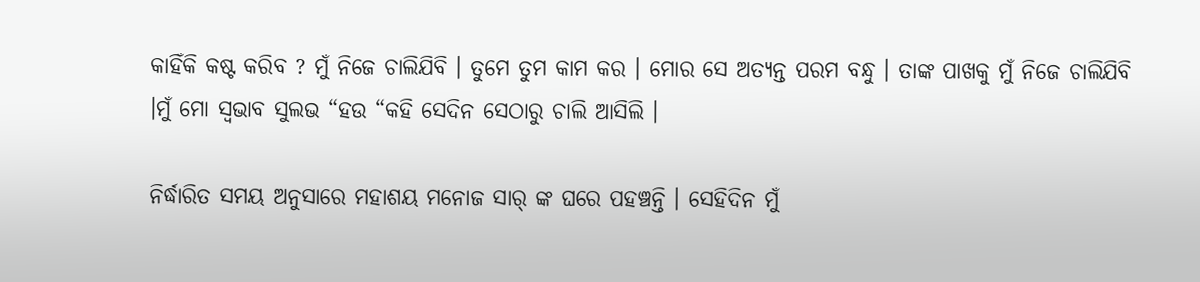କାହିଁକି କଷ୍ଟ କରିବ ? ମୁଁ ନିଜେ ଚାଲିଯିବି । ତୁମେ ତୁମ କାମ କର । ମୋର ସେ ଅତ୍ୟନ୍ତ ପରମ ବନ୍ଧୁ । ତାଙ୍କ ପାଖକୁ ମୁଁ ନିଜେ ଚାଲିଯିବି ।ମୁଁ ମୋ ସ୍ଵଭାବ ସୁଲଭ “ହଉ “କହି ସେଦିନ ସେଠାରୁ ଚାଲି ଆସିଲି ।

ନିର୍ଦ୍ଧାରିତ ସମୟ ଅନୁସାରେ ମହାଶୟ ମନୋଜ ସାର୍ ଙ୍କ ଘରେ ପହଞ୍ଚନ୍ତି । ସେହିଦିନ ମୁଁ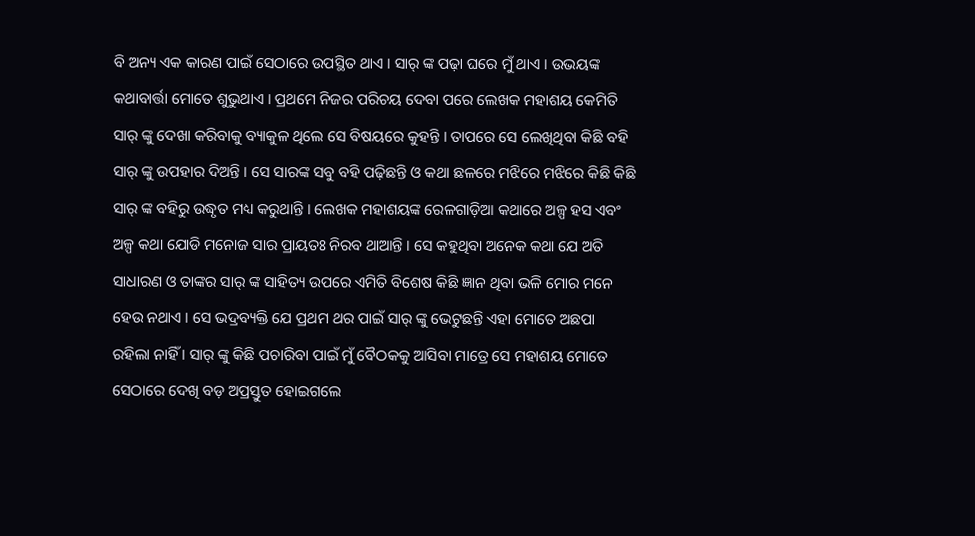ବି ଅନ୍ୟ ଏକ କାରଣ ପାଇଁ ସେଠାରେ ଉପସ୍ଥିତ ଥାଏ । ସାର୍ ଙ୍କ ପଢ଼ା ଘରେ ମୁଁ ଥାଏ । ଉଭୟଙ୍କ କଥାବାର୍ତ୍ତା ମୋତେ ଶୁଭୁଥାଏ । ପ୍ରଥମେ ନିଜର ପରିଚୟ ଦେବା ପରେ ଲେଖକ ମହାଶୟ କେମିତି ସାର୍ ଙ୍କୁ ଦେଖା କରିବାକୁ ବ୍ୟାକୁଳ ଥିଲେ ସେ ବିଷୟରେ କୁହନ୍ତି । ତାପରେ ସେ ଲେଖିଥିବା କିଛି ବହି ସାର୍ ଙ୍କୁ ଉପହାର ଦିଅନ୍ତି । ସେ ସାରଙ୍କ ସବୁ ବହି ପଢ଼ିଛନ୍ତି ଓ କଥା ଛଳରେ ମଝିରେ ମଝିରେ କିଛି କିଛି ସାର୍ ଙ୍କ ବହିରୁ ଉଦ୍ଧୃତ ମଧ୍ୟ କରୁଥାନ୍ତି । ଲେଖକ ମହାଶୟଙ୍କ ରେଳଗାଡ଼ିଆ କଥାରେ ଅଳ୍ପ ହସ ଏବଂ ଅଳ୍ପ କଥା ଯୋଡି ମନୋଜ ସାର ପ୍ରାୟତଃ ନିରବ ଥାଆନ୍ତି । ସେ କହୁଥିବା ଅନେକ କଥା ଯେ ଅତି ସାଧାରଣ ଓ ତାଙ୍କର ସାର୍ ଙ୍କ ସାହିତ୍ୟ ଉପରେ ଏମିତି ବିଶେଷ କିଛି ଜ୍ଞାନ ଥିବା ଭଳି ମୋର ମନେ ହେଉ ନଥାଏ । ସେ ଭଦ୍ରବ୍ୟକ୍ତି ଯେ ପ୍ରଥମ ଥର ପାଇଁ ସାର୍ ଙ୍କୁ ଭେଟୁଛନ୍ତି ଏହା ମୋତେ ଅଛପା ରହିଲା ନାହିଁ । ସାର୍ ଙ୍କୁ କିଛି ପଚାରିବା ପାଇଁ ମୁଁ ବୈଠକକୁ ଆସିବା ମାତ୍ରେ ସେ ମହାଶୟ ମୋତେ ସେଠାରେ ଦେଖି ବଡ଼ ଅପ୍ରସ୍ତୁତ ହୋଇଗଲେ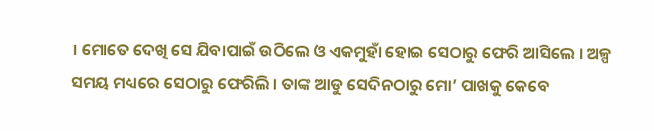। ମୋତେ ଦେଖି ସେ ଯିବାପାଇଁ ଉଠିଲେ ଓ ଏକମୁହାଁ ହୋଇ ସେଠାରୁ ଫେରି ଆସିଲେ । ଅଳ୍ପ ସମୟ ମଧ୍ୟରେ ସେଠାରୁ ଫେରିଲି । ତାଙ୍କ ଆଡୁ ସେଦିନଠାରୁ ମୋ’ ପାଖକୁ କେବେ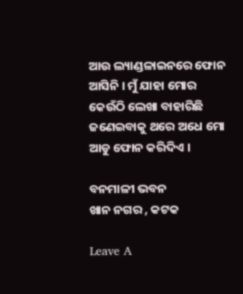ଆଉ ଲ୍ୟାଣ୍ଡଳାଇନରେ ଫୋନ ଆସିନି । ମୁଁ ଯାହା ମୋର କେଉଁଠି ଲେଖା ବାହାରିଛି ଜଣେଇବାକୁ ଥରେ ଅଧେ ମୋ ଆଡୁ ଫୋନ କରିଦିଏ ।

ବନମାଳୀ ଭବନ
ଖାନ ନଗର , କଟକ

Leave A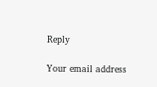Reply

Your email address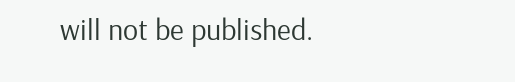will not be published.